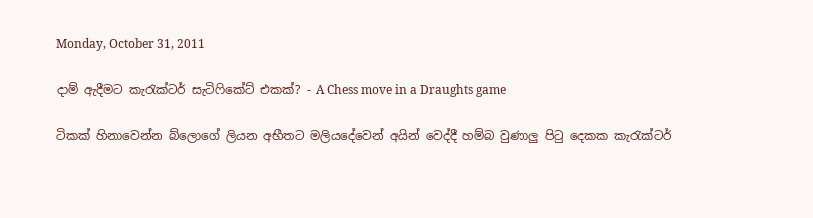Monday, October 31, 2011

දාම් ඇදීමට කැරැක්ටර් සැටිෆිකේට් එකක්? - A Chess move in a Draughts game

ටිකක් හිනාවෙන්න බ්ලොගේ ලියන අභීතට මලියදේවෙන් අයින් වෙද්දී හම්බ වුණාලු පිටු දෙකක කැරැක්ටර්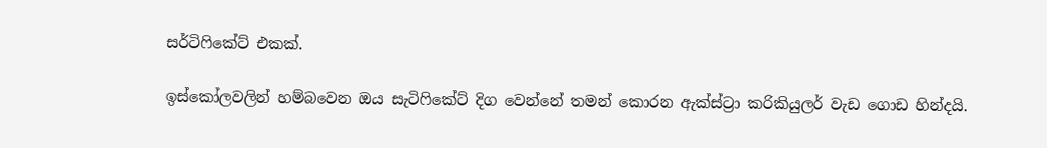සර්ටිෆිකේට් එකක්.

ඉස්කෝලවලින් හම්බවෙන ඔය සැටිෆිකේට් දිග වෙන්නේ තමන් කොරන ඇක්ස්ට්‍රා කරිකියුලර් වැඩ ගොඩ හින්දයි.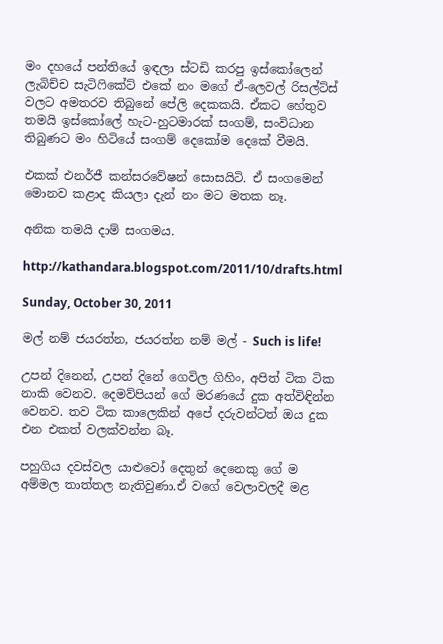මං දහයේ පන්තියේ ඉඳලා ස්ටඩි කරපු ඉස්කෝලෙන් ලැබිච්ච සැටිෆිකේට් එකේ නං මගේ ඒ-ලෙවල් රිසල්ට්ස් වලට අමතරව තිබුනේ පේලි දෙකකයි. ඒකට හේතුව තමයි ඉස්කෝලේ හැට-හුටමාරක් සංගම්, සංවිධාන තිබුණට මං හිටියේ සංගම් දෙකෝම දෙකේ වීමයි.

එකක් එනර්ජී කන්සරවේෂන් සොසයිටි. ඒ සංගමෙන් මොනව කළාද කියලා දැන් නං මට මතක නෑ.

අනික තමයි දාම් සංගමය.

http://kathandara.blogspot.com/2011/10/drafts.html

Sunday, October 30, 2011

මල් නම් ජයරත්න, ජයරත්න නම් මල් - Such is life!

උපන් දිනෙන්, උපන් දිනේ ගෙවිල ගිහිං, අපිත් ටික ටික නාකි වෙනව. දෙමව්පියන් ගේ මරණයේ දුක අත්විඳින්න වෙනව. තව ටික කාලෙකින් අපේ දරුවන්ටත් ඔය දුක එන එකත් වලක්වන්න බෑ.

පහුගිය දවස්වල යාළුවෝ දෙතුන් දෙනෙකු ගේ ම අම්මල තාත්තල නැතිවුණා.ඒ වගේ වෙලාවලදී මළ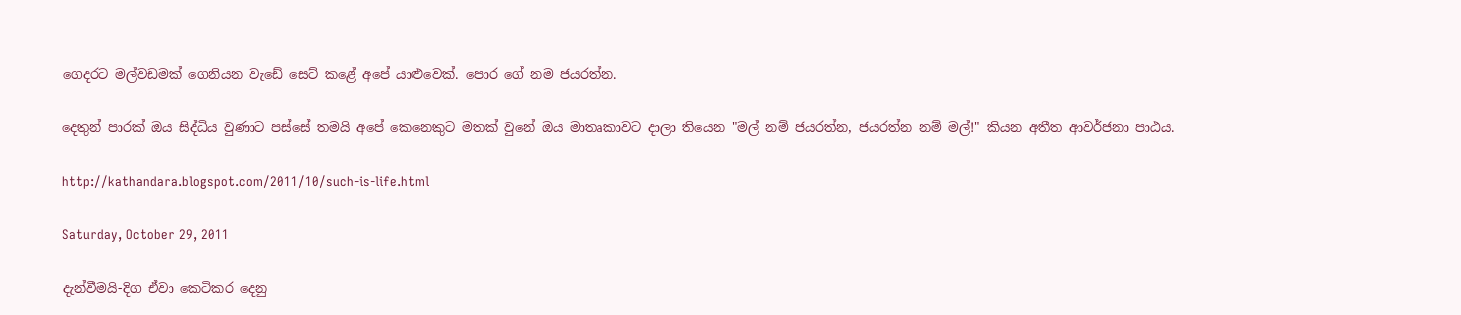ගෙදරට මල්වඩමක් ගෙනියන වැඩේ සෙට් කළේ අපේ යාළුවෙක්. පොර ගේ නම ජයරත්න.

දෙතුන් පාරක් ඔය සිද්ධිය වුණාට පස්සේ තමයි අපේ කෙනෙකුට මතක් වුනේ ඔය මාතෘකාවට දාලා තියෙන "මල් නම් ජයරත්න, ජයරත්න නම් මල්!" කියන අතීත ආවර්ජනා පාඨය.

http://kathandara.blogspot.com/2011/10/such-is-life.html

Saturday, October 29, 2011

දැන්වීමයි-දිග ඒවා කෙටිකර දෙනු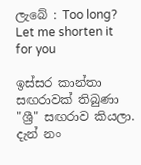ලැබේ : Too long? Let me shorten it for you

ඉස්සර කාන්තා සඟරාවක් තිබුණා "ශ්‍රී" සඟරාව කියලා. දැන් නං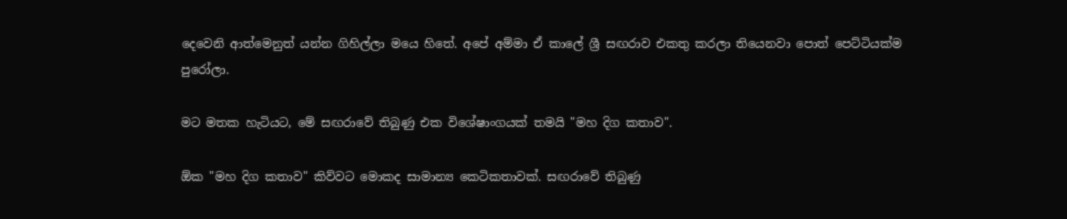දෙවෙනි ආත්මෙනුත් යන්න ගිහිල්ලා මයෙ හිතේ. අපේ අම්මා ඒ කාලේ ශ්‍රී සඟරාව එකතු කරලා තියෙනවා පොත් පෙට්ටියක්ම පුරෝලා.

මට මතක හැටියට, මේ සඟරාවේ තිබුණු එක විශේෂාංගයක් තමයි "මහ දිග කතාව".

ඕක "මහ දිග කතාව" කිව්වට මොකද සාමාන්‍ය කෙටිකතාවක්. සඟරාවේ තිබුණු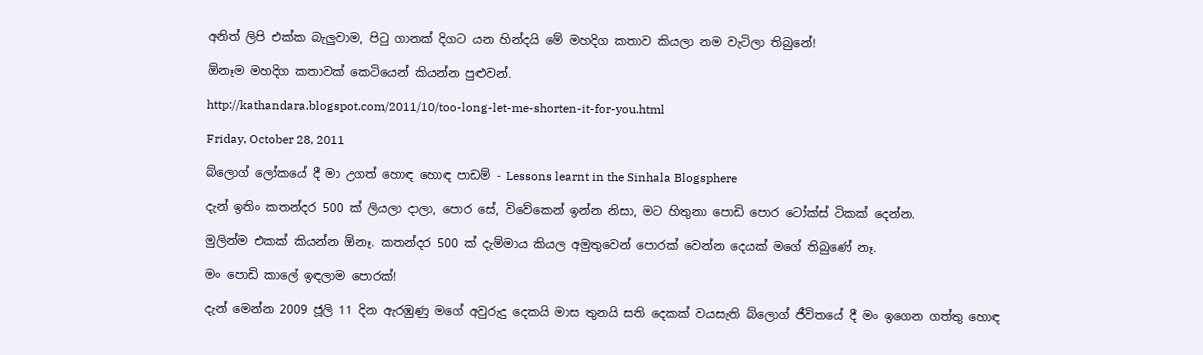අනිත් ලිපි එක්ක බැලුවාම, පිටු ගානක් දිගට යන හින්දයි මේ මහදිග කතාව කියලා නම වැටිලා තිබුනේ!

ඕනෑම මහදිග කතාවක් කෙටියෙන් කියන්න පුළුවන්.

http://kathandara.blogspot.com/2011/10/too-long-let-me-shorten-it-for-you.html

Friday, October 28, 2011

බ්ලොග් ලෝකයේ දී මා උගත් හොඳ හොඳ පාඩම් - Lessons learnt in the Sinhala Blogsphere

දැන් ඉතිං කතන්දර 500 ක් ලියලා දාලා, පොර සේ, විවේකෙන් ඉන්න නිසා, මට හිතුනා පොඩි පොර ටෝක්ස් ටිකක් දෙන්න.

මුලින්ම එකක් කියන්න ඕනෑ. කතන්දර 500 ක් දැම්මාය කියල අමුතුවෙන් පොරක් වෙන්න දෙයක් මගේ තිබුණේ නෑ.

මං පොඩි කාලේ ඉඳලාම පොරක්!

දැන් මෙන්න 2009 ජූලි 11 දින ඇරඹුණු මගේ අවුරුදු දෙකයි මාස තුනයි සති දෙකක් වයසැති බ්ලොග් ජීවිතයේ දී මං ඉගෙන ගත්තු හොඳ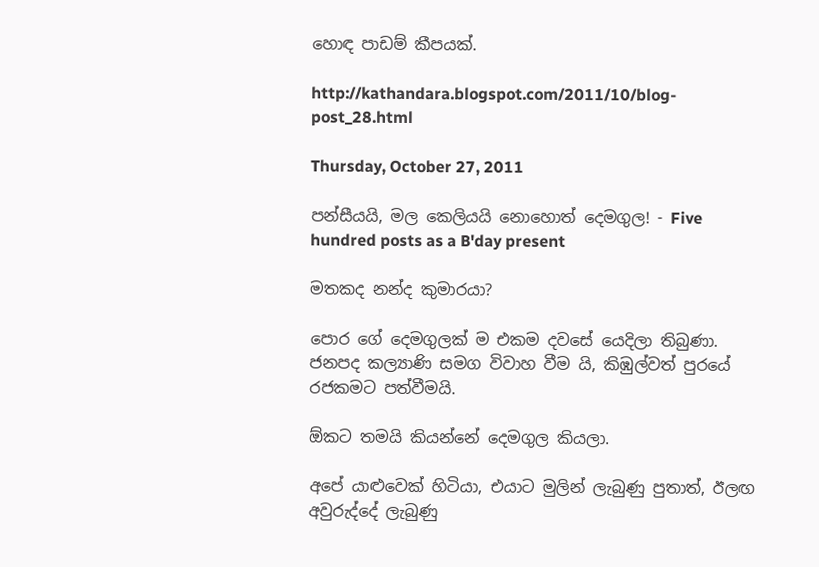හොඳ පාඩම් කීපයක්.

http://kathandara.blogspot.com/2011/10/blog-post_28.html

Thursday, October 27, 2011

පන්සීයයි, මල කෙලියයි නොහොත් දෙමගුල! - Five hundred posts as a B'day present

මතකද නන්ද කුමාරයා?

පොර ගේ දෙමගුලක් ම එකම දවසේ යෙදිලා තිබුණා. ජනපද කල්‍යාණි සමග විවාහ වීම යි, කිඹුල්වත් පුරයේ රජකමට පත්වීමයි.

ඕකට තමයි කියන්නේ දෙමගුල කියලා.

අපේ යාළුවෙක් හිටියා, එයාට මුලින් ලැබුණු පුතාත්, ඊලඟ අවුරුද්දේ ලැබුණු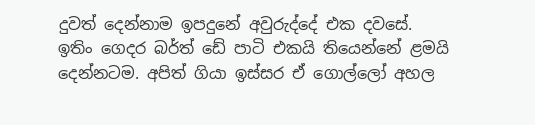දුවත් දෙන්නාම ඉපදුනේ අවුරුද්දේ එක දවසේ. ඉතිං ගෙදර බර්ත් ඩේ පාටි එකයි තියෙන්නේ ළමයි දෙන්නටම. අපිත් ගියා ඉස්සර ඒ ගොල්ලෝ අහල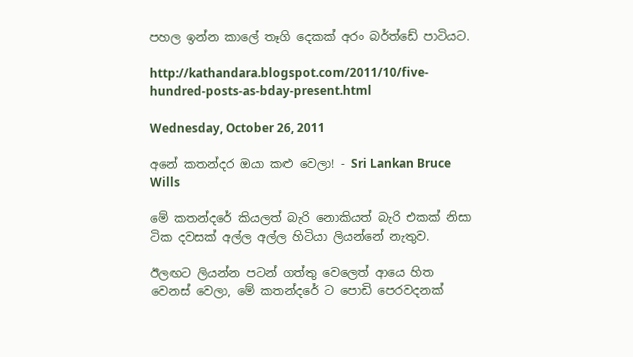පහල ඉන්න කාලේ තෑගි දෙකක් අරං බර්ත්ඩේ පාටියට.

http://kathandara.blogspot.com/2011/10/five-hundred-posts-as-bday-present.html

Wednesday, October 26, 2011

අනේ කතන්දර ඔයා කළු වෙලා! - Sri Lankan Bruce Wills

මේ කතන්දරේ කියලත් බැරි නොකියත් බැරි එකක් නිසා ටික දවසක් අල්ල අල්ල හිටියා ලියන්නේ නැතුව.

ඊලඟට ලියන්න පටන් ගත්තු වෙලෙත් ආයෙ හිත වෙනස් වෙලා, මේ කතන්දරේ ට පොඩි පෙරවදනක්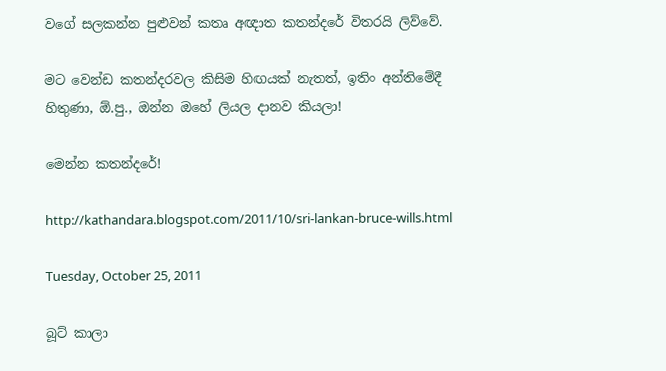වගේ සලකන්න පුළුවන් කතෘ අඥාත කතන්දරේ විතරයි ලිව්වේ.

මට වෙන්ඩ කතන්දරවල කිසිම හිඟයක් නැතත්, ඉතිං අන්තිමේදී හිතුණා, ඕ.පු., ඔන්න ඔහේ ලියල දානව කියලා!

මෙන්න කතන්දරේ!

http://kathandara.blogspot.com/2011/10/sri-lankan-bruce-wills.html

Tuesday, October 25, 2011

බූට් කාලා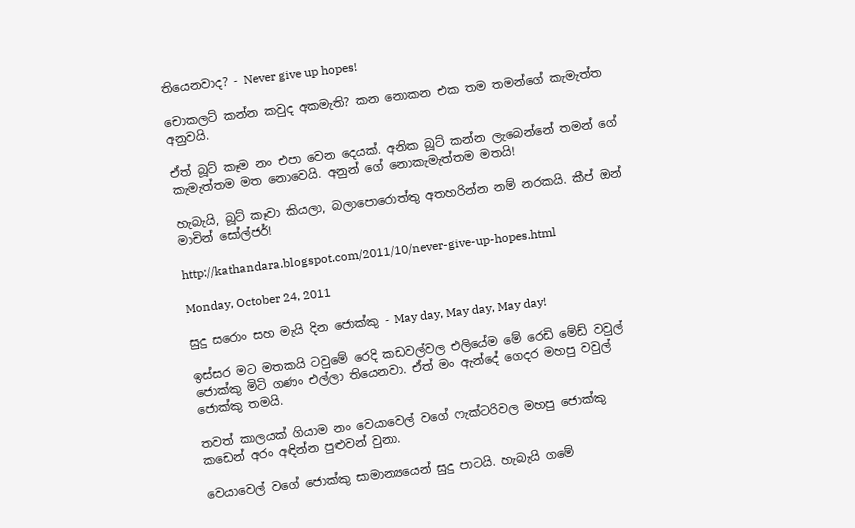තියෙනවාද? - Never give up hopes!

චොකලට් කන්න කවුද අකමැති? කන නොකන එක තම තමන්ගේ කැමැත්ත අනුවයි.

ඒත් බූට් කෑම නං එපා වෙන දෙයක්. අනික බූට් කන්න ලැබෙන්නේ තමන් ගේ කැමැත්තම මත නොවෙයි. අනුන් ගේ නොකැමැත්තම මතයි!

හැබැයි, බූට් කෑවා කියලා, බලාපොරොත්තු අතහරින්න නම් නරකයි. කීප් ඔන් මාචින් සෝල්ජර්!

http://kathandara.blogspot.com/2011/10/never-give-up-hopes.html

Monday, October 24, 2011

සුදු සරොං සහ මැයි දින ජොක්කු - May day, May day, May day!

ඉස්සර මට මතකයි ටවුමේ රෙදි කඩවල්වල එලියේම මේ රෙඩි මේඩ් වවුල් ජොක්කු මිටි ගණං එල්ලා තියෙනවා. ඒත් මං ඇන්දේ ගෙදර මහපු වවුල් ජොක්කු තමයි.

තවත් කාලයක් ගියාම නං වෙයාවෙල් වගේ ෆැක්ටරිවල මහපු ජොක්කු කඩෙන් අරං අඳින්න පුළුවන් වුනා.

වෙයාවෙල් වගේ ජොක්කු සාමාන්‍යයෙන් සුදු පාටයි. හැබැයි ගමේ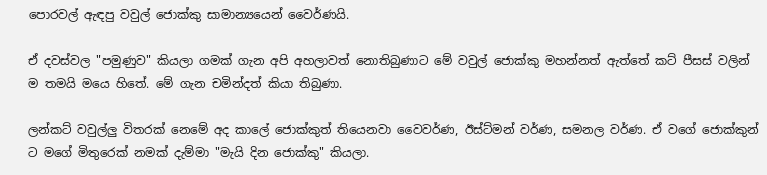පොරවල් ඇඳපු වවුල් ජොක්කු සාමාන්‍යයෙන් වෛර්ණයි.

ඒ දවස්වල "පමුණුව" කියලා ගමක් ගැන අපි අහලාවත් නොතිබුණාට මේ වවුල් ජොක්කු මහන්නත් ඇත්තේ කට් පීසස් වලින් ම තමයි මයෙ හිතේ. මේ ගැන චමින්දත් කියා තිබුණා.

ලන්කට් වවුල්ලු විතරක් නෙමේ අද කාලේ ජොක්කුත් තියෙනවා වෛවර්ණ, ඊස්ට්මන් වර්ණ, සමනල වර්ණ. ඒ වගේ ජොක්කුන් ට මගේ මිතුරෙක් නමක් දැම්මා "මැයි දින ජොක්කු" කියලා.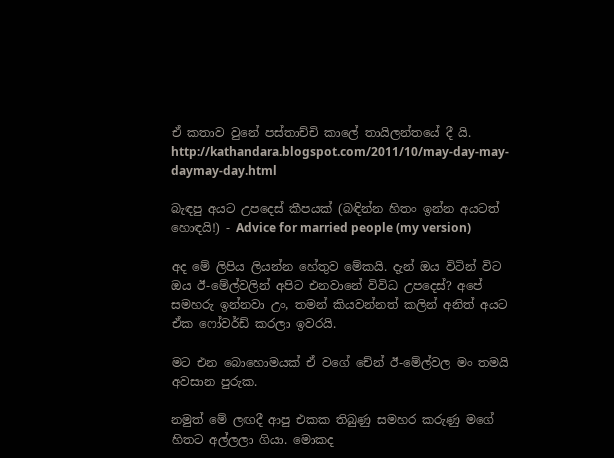ඒ කතාව වුනේ පස්තාච්චි කාලේ තායිලන්තයේ දී යි.
http://kathandara.blogspot.com/2011/10/may-day-may-daymay-day.html

බැඳපු අයට උපදෙස් කීපයක් (බඳින්න හිතං ඉන්න අයටත් හොඳයි!) - Advice for married people (my version)

අද මේ ලිපිය ලියන්න හේතුව මේකයි. දැන් ඔය විටින් විට ඔය ඊ-මේල්වලින් අපිට එනවානේ විවිධ උපදෙස්? අපේ සමහරු ඉන්නවා උං, තමන් කියවන්නත් කලින් අනිත් අයට ඒක ෆෝවර්ඩ් කරලා ඉවරයි.

මට එන බොහොමයක් ඒ වගේ චේන් ඊ-මේල්වල මං තමයි අවසාන පුරුක.

නමුත් මේ ලඟදී ආපු එකක තිබුණු සමහර කරුණු මගේ හිතට අල්ලලා ගියා. මොකද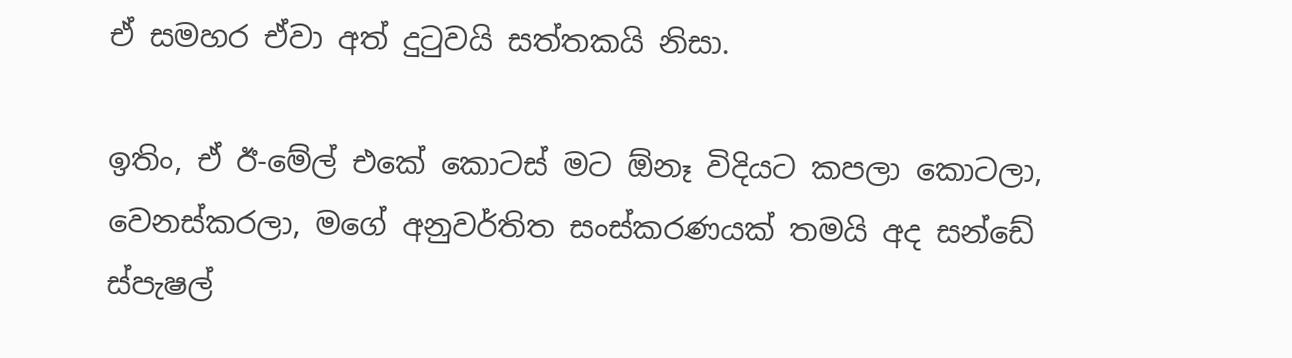ඒ සමහර ඒවා අත් දුටුවයි සත්තකයි නිසා.

ඉතිං, ඒ ඊ-මේල් එකේ කොටස් මට ඕනෑ විදියට කපලා කොටලා, වෙනස්කරලා, මගේ අනුවර්තිත සංස්කරණයක් තමයි අද සන්ඩේ ස්පැෂල්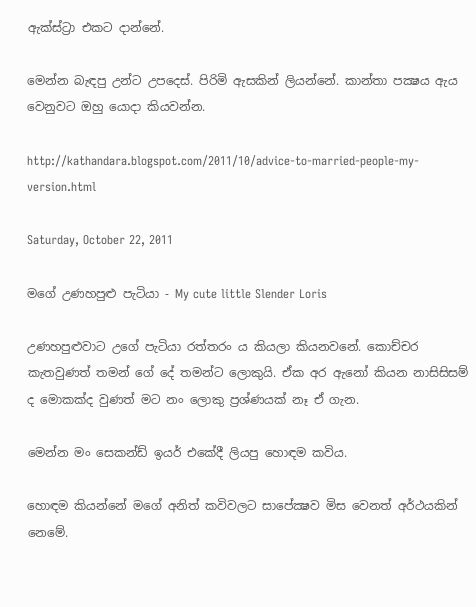ඇක්ස්ට්‍රා එකට දාන්නේ.

මෙන්න බැඳපු උන්ට උපදෙස්. පිරිමි ඇසකින් ලියන්නේ. කාන්තා පක්‍ෂය ඇය වෙනුවට ඔහු යොදා කියවන්න.

http://kathandara.blogspot.com/2011/10/advice-to-married-people-my-version.html

Saturday, October 22, 2011

මගේ උණහපුළු පැටියා - My cute little Slender Loris

උණහපුළුවාට උගේ පැටියා රත්තරං ය කියලා කියනවනේ. කොච්චර කැතවුණත් තමන් ගේ දේ තමන්ට ලොකුයි. ඒක අර ඇනෝ කියන නාසිසිසම් ද මොකක්ද වුණත් මට නං ලොකු ප්‍රශ්ණයක් නෑ ඒ ගැන.

මෙන්න මං සෙකන්ඩ් ඉයර් එකේදී ලියපු හොඳම කවිය.

හොඳම කියන්නේ මගේ අනිත් කවිවලට සාපේක්‍ෂව මිස වෙනත් අර්ථයකින් නෙමේ.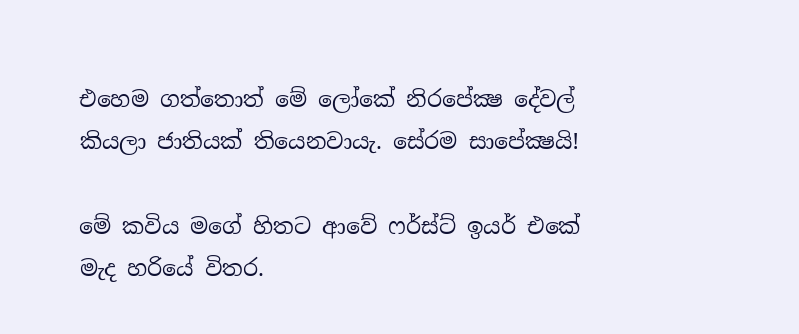එහෙම ගත්තොත් මේ ලෝකේ නිරපේක්‍ෂ දේවල් කියලා ජාතියක් තියෙනවායැ. සේරම සාපේක්‍ෂයි!

මේ කවිය මගේ හිතට ආවේ ෆර්ස්ට් ඉයර් එකේ මැද හරියේ විතර.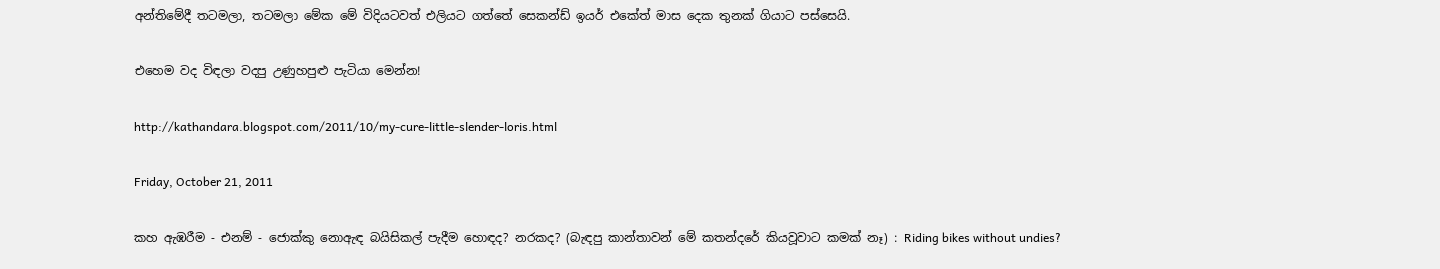අන්තිමේදී තටමලා, තටමලා මේක මේ විදියටවත් එලියට ගත්තේ සෙකන්ඩ් ඉයර් එකේත් මාස දෙක තුනක් ගියාට පස්සෙයි.

එහෙම වද විඳලා වදපු උණුහපුළු පැටියා මෙන්න!

http://kathandara.blogspot.com/2011/10/my-cure-little-slender-loris.html

Friday, October 21, 2011

කහ ඇඹරීම - එනම් - ජොක්කු නොඇඳ බයිසිකල් පැදීම හොඳද? නරකද? (බැඳපු කාන්තාවන් මේ කතන්දරේ කියවූවාට කමක් නෑ) : Riding bikes without undies?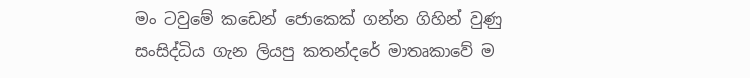මං ටවුමේ කඩෙන් ජොකෙක් ගන්න ගිහින් වුණු සංසිද්ධිය ගැන ලියපු කතන්දරේ මාතෘකාවේ ම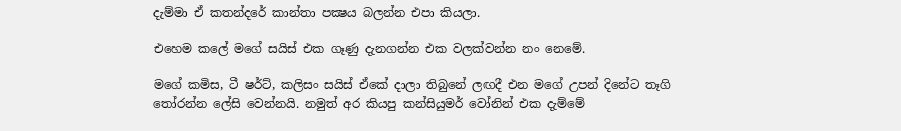දැම්මා ඒ කතන්දරේ කාන්තා පක්‍ෂය බලන්න එපා කියලා.

එහෙම කලේ මගේ සයිස් එක ගෑණු දැනගන්න එක වලක්වන්න නං නෙමේ.

මගේ කමිස, ටී ෂර්ට්, කලිසං සයිස් ඒකේ දාලා තිබුනේ ලඟදී එන මගේ උපන් දිනේට තෑගි තෝරන්න ලේසි වෙන්නයි. නමුත් අර කියපු කන්සියුමර් වෝනින් එක දැම්මේ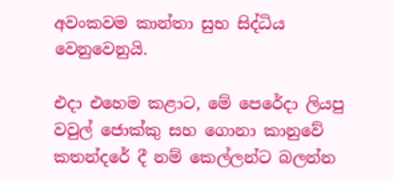අවංකවම කාන්තා සුභ සිද්ධිය වෙනුවෙනුයි.

එදා එහෙම කළාට, මේ පෙරේදා ලියපු වවුල් ජොක්කු සහ ගොනා කානුවේ කතන්දරේ දී නම් කෙල්ලන්ට බලන්න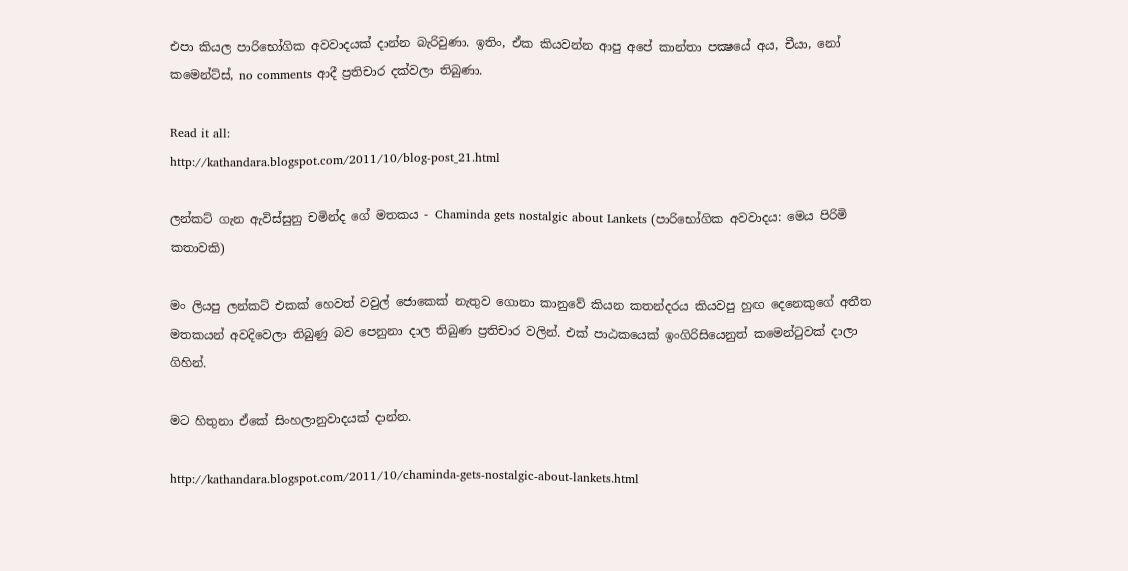එපා කියල පාරිභෝගික අවවාදයක් දාන්න බැරිවුණා. ඉතිං, ඒක කියවන්න ආපු අපේ කාන්තා පක්‍ෂයේ අය, චීයා, නෝ කමෙන්ට්ස්, no comments ආදී ප්‍රතිචාර දක්වලා තිබුණා.

Read it all:
http://kathandara.blogspot.com/2011/10/blog-post_21.html

ලන්කට් ගැන ඇවිස්සුනු චමින්ද ගේ මතකය - Chaminda gets nostalgic about Lankets (පාරිභෝගික අවවාදය: මෙය පිරිමි කතාවකි)

මං ලියපු ලන්කට් එකක් හෙවත් වවුල් ජොකෙක් නැතුව ගොනා කානුවේ කියන කතන්දරය කියවපු හුඟ දෙනෙකුගේ අතීත මතකයන් අවදිවෙලා තිබුණු බව පෙනුනා දාල තිබුණ ප්‍රතිචාර වලින්. එක් පාඨකයෙක් ඉංගිරිසියෙනුත් කමෙන්ටුවක් දාලා ගිහින්.

මට හිතුනා ඒකේ සිංහලානුවාදයක් දාන්න.

http://kathandara.blogspot.com/2011/10/chaminda-gets-nostalgic-about-lankets.html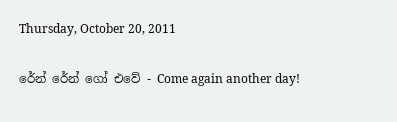Thursday, October 20, 2011

රේන් රේන් ගෝ එවේ - Come again another day!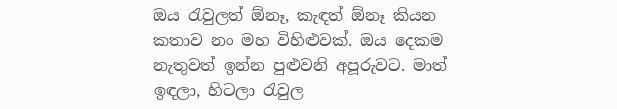ඔය රැවුලත් ඕනෑ, කැඳත් ඕනෑ කියන කතාව නං මහ විහිළුවක්. ඔය දෙකම නැතුවත් ඉන්න පුළුවනි අපූරුවට. මාත් ඉඳලා, හිටලා රැවුල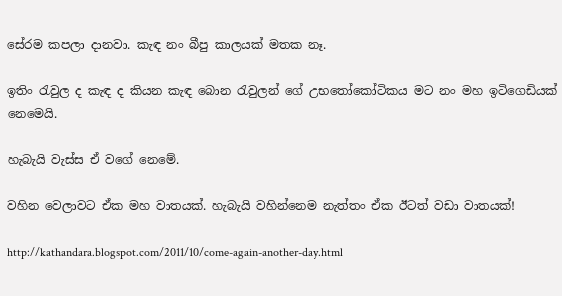සේරම කපලා දානවා. කැඳ නං බීපු කාලයක් මතක නෑ.

ඉතිං රැවුල ද කැඳ ද කියන කැඳ බොන රැවුලන් ගේ උභතෝකෝටිකය මට නං මහ ඉටිගෙඩියක් නෙමෙයි.

හැබැයි වැස්ස ඒ වගේ නෙමේ.

වහින වෙලාවට ඒක මහ වාතයක්. හැබැයි වහින්නෙම නැත්තං ඒක ඊටත් වඩා වාතයක්!

http://kathandara.blogspot.com/2011/10/come-again-another-day.html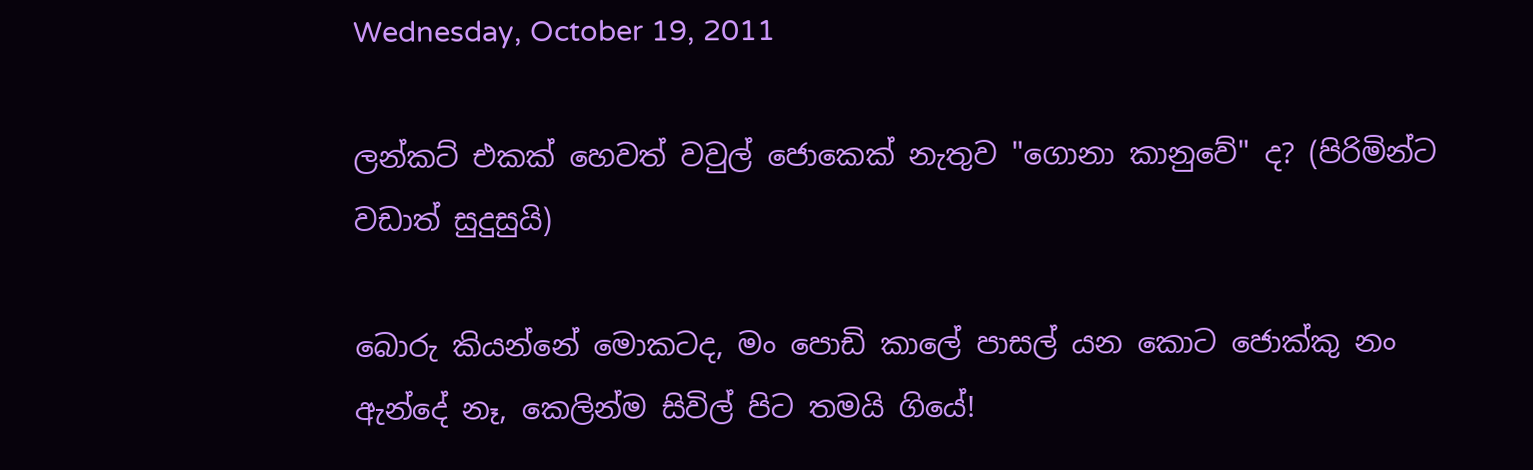Wednesday, October 19, 2011

ලන්කට් එකක් හෙවත් වවුල් ජොකෙක් නැතුව "ගොනා කානුවේ" ද? (පිරිමින්ට වඩාත් සුදුසුයි)

බොරු කියන්නේ මොකටද, මං පොඩි කාලේ පාසල් යන කොට ජොක්කු නං ඇන්දේ නෑ, කෙලින්ම සිවිල් පිට තමයි ගියේ!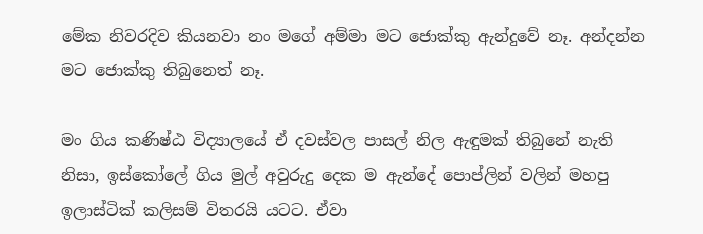මේක නිවරදිව කියනවා නං මගේ අම්මා මට ජොක්කු ඇන්දුවේ නෑ. අන්දන්න මට ජොක්කු තිබුනෙත් නෑ.

මං ගිය කණිෂ්ඨ විද්‍යාලයේ ඒ දවස්වල පාසල් නිල ඇඳුමක් තිබුනේ නැති නිසා, ඉස්කෝලේ ගිය මුල් අවුරුදු දෙක ම ඇන්දේ පොප්ලින් වලින් මහපු ඉලාස්ටික් කලිසම් විතරයි යටට. ඒවා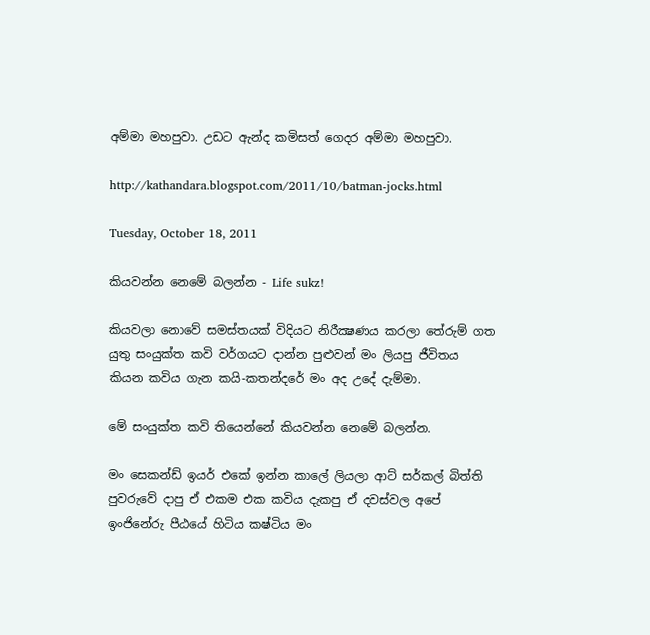අම්මා මහපුවා. උඩට ඇන්ද කමිසත් ගෙදර අම්මා මහපුවා.

http://kathandara.blogspot.com/2011/10/batman-jocks.html

Tuesday, October 18, 2011

කියවන්න නෙමේ බලන්න - Life sukz!

කියවලා නොවේ සමස්තයක් විදියට නිරීක්‍ෂණය කරලා තේරුම් ගත යුතු සංයුක්ත කවි වර්ගයට දාන්න පුළුවන් මං ලියපු ජීවිතය කියන කවිය ගැන කයි-කතන්දරේ මං අද උදේ දැම්මා.

මේ සංයුක්ත කවි තියෙන්නේ කියවන්න නෙමේ බලන්න.

මං සෙකන්ඩ් ඉයර් එකේ ඉන්න කාලේ ලියලා ආට් සර්කල් බිත්ති පුවරුවේ දාපු ඒ එකම එක කවිය දැකපු ඒ දවස්වල අපේ ඉංජිනේරු පීඨයේ හිටිය කෂ්ටිය මං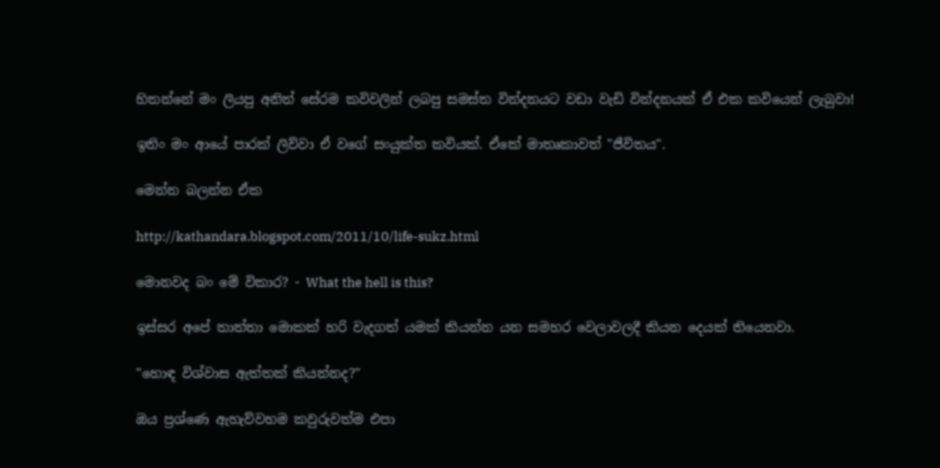හිතන්නේ මං ලියපු අනිත් සේරම කවිවලින් ලබපු සමස්ත වින්දනයට වඩා වැඩි වින්දනයක් ඒ එක කවියෙන් ලැබුවා!

ඉතිං මං ආයේ පාරක් ලිව්වා ඒ වගේ සංයුක්ත කවියක්. ඒකේ මාතෘකාවත් "ජීවිතය".

මෙන්න බලන්න ඒක

http://kathandara.blogspot.com/2011/10/life-sukz.html

මොනවද බං මේ විකාර? - What the hell is this?

ඉස්සර අපේ තාත්තා මොකක් හරි වැදගත් යමක් කියන්න යන සමහර වෙලාවලදී කියන දෙයක් තියෙනවා.

"හොඳ විශ්වාස ඇත්තක් කියන්නද?"

ඔය ප්‍රශ්ණෙ ඇහැව්වහම කවුරුවත්ම එපා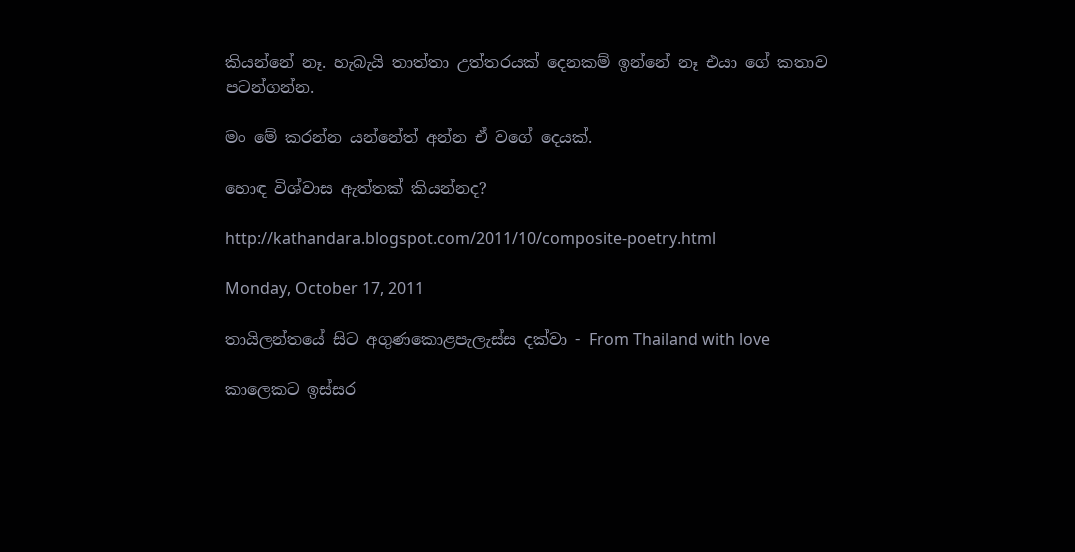කියන්නේ නෑ. හැබැයි තාත්තා උත්තරයක් දෙනකම් ඉන්නේ නෑ එයා ගේ කතාව පටන්ගන්න.

මං මේ කරන්න යන්නේත් අන්න ඒ වගේ දෙයක්.

හොඳ විශ්වාස ඇත්තක් කියන්නද?

http://kathandara.blogspot.com/2011/10/composite-poetry.html

Monday, October 17, 2011

තායිලන්තයේ සිට අගුණකොළපැලැස්ස දක්වා - From Thailand with love

කාලෙකට ඉස්සර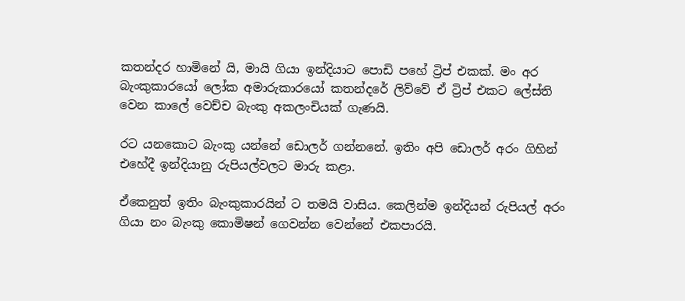කතන්දර හාමිනේ යි, මායි ගියා ඉන්දියාට පොඩි පහේ ට්‍රිප් එකක්. මං අර බැංකුකාරයෝ ලෝක අමාරුකාරයෝ කතන්දරේ ලිව්වේ ඒ ට්‍රිප් එකට ලේස්ති වෙන කාලේ වෙච්ච බැංකු අකලංචියක් ගැණයි.

රට යනකොට බැංකු යන්නේ ඩොලර් ගන්නනේ. ඉතිං අපි ඩොලර් අරං ගිහින් එහේදී ඉන්දියානු රුපියල්වලට මාරු කළා.

ඒකෙනුත් ඉතිං බැංකුකාරයින් ට තමයි වාසිය. කෙලින්ම ඉන්දියන් රුපියල් අරං ගියා නං බැංකු කොමිෂන් ගෙවන්න වෙන්නේ එකපාරයි.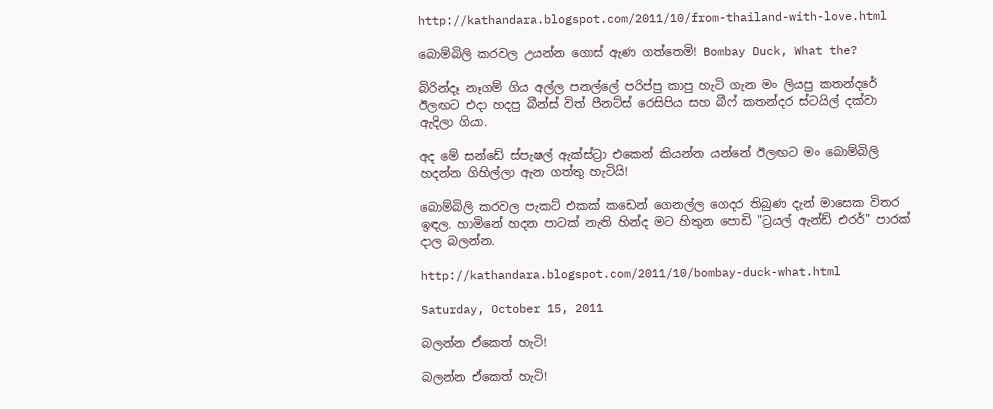http://kathandara.blogspot.com/2011/10/from-thailand-with-love.html

බොම්බිලි කරවල උයන්න ගොස් ඇණ ගත්තෙමි! Bombay Duck, What the?

බිරින්දෑ නෑගම් ගිය අල්ල පනල්ලේ පරිප්පු කාපු හැටි ගැන මං ලියපු කතන්දරේ ඊලඟට එදා හදපු බීන්ස් විත් පීනට්ස් රෙසිපිය සහ බීෆ් කතන්දර ස්ටයිල් දක්වා ඇදිලා ගියා.

අද මේ සන්ඩේ ස්පැෂල් ඇක්ස්ට්‍රා එකෙන් කියන්න යන්නේ ඊලඟට මං බොම්බිලි හදන්න ගිහිල්ලා ඇන ගත්තු හැටියි!

බොම්බිලි කරවල පැකට් එකක් කඩෙන් ගෙනල්ල ගෙදර තිබුණ දැන් මාසෙක විතර ඉඳල. හාමිනේ හදන පාටක් නැති හින්ද මට හිතුන පොඩි "ට්‍රයල් ඇන්ඩ් එරර්" පාරක් දාල බලන්න.

http://kathandara.blogspot.com/2011/10/bombay-duck-what.html

Saturday, October 15, 2011

බලන්න ඒකෙත් හැටි!

බලන්න ඒකෙත් හැටි!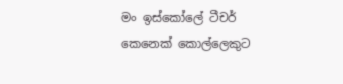මං ඉස්කෝලේ ටීචර් කෙනෙක් කොල්ලෙකුට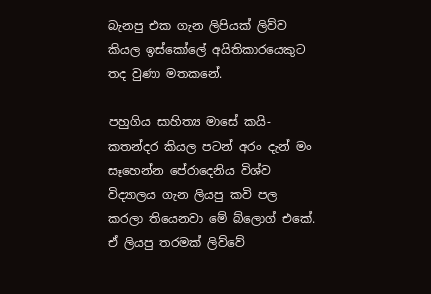බැනපු එක ගැන ලිපියක් ලිව්ව කියල ඉස්කෝලේ අයිතිකාරයෙකුට තද වුණා මතකනේ.

පහුගිය සාහිත්‍ය මාසේ කයි-කතන්දර කියල පටන් අරං දැන් මං සෑහෙන්න පේරාදෙනිය විශ්ව විද්‍යාලය ගැන ලියපු කවි පල කරලා තියෙනවා මේ බ්ලොග් එකේ. ඒ ලියපු තරමක් ලිව්වේ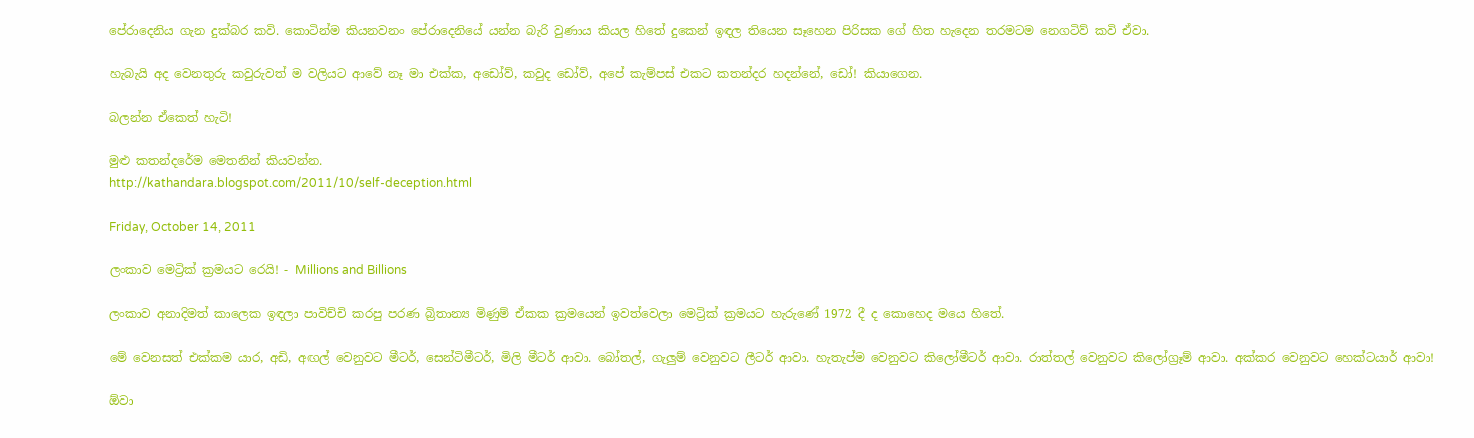පේරාදෙනිය ගැන දුක්බර කවි. කොටින්ම කියනවනං පේරාදෙනියේ යන්න බැරි වුණාය කියල හිතේ දුකෙන් ඉඳල තියෙන සෑහෙන පිරිසක ගේ හිත හැදෙන තරමටම නෙගටිව් කවි ඒවා.

හැබැයි අද වෙනතුරු කවුරුවත් ම වලියට ආවේ නෑ මා එක්ක, අඩෝව්, කවුද ඩෝව්, අපේ කැම්පස් එකට කතන්දර හදන්නේ, ඩෝ! කියාගෙන.

බලන්න ඒකෙත් හැටි!

මුළු කතන්දරේම මෙතනින් කියවන්න.
http://kathandara.blogspot.com/2011/10/self-deception.html

Friday, October 14, 2011

ලංකාව මෙට්‍රික් ක්‍රමයට රෙයි! - Millions and Billions

ලංකාව අනාදිමත් කාලෙක ඉඳලා පාවිච්චි කරපු පරණ බ්‍රිතාන්‍ය මිණුම් ඒකක ක්‍රමයෙන් ඉවත්වෙලා මෙට්‍රික් ක්‍රමයට හැරුණේ 1972 දී ද කොහෙද මයෙ හිතේ.

මේ වෙනසත් එක්කම යාර, අඩි, අඟල් වෙනුවට මීටර්, සෙන්ටිමීටර්, මිලි මීටර් ආවා. බෝතල්, ගැලුම් වෙනුවට ලීටර් ආවා. හැතැප්ම වෙනුවට කිලෝමීටර් ආවා. රාත්තල් වෙනුවට කිලෝග්‍රෑම් ආවා. අක්කර වෙනුවට හෙක්ටයාර් ආවා!

ඕවා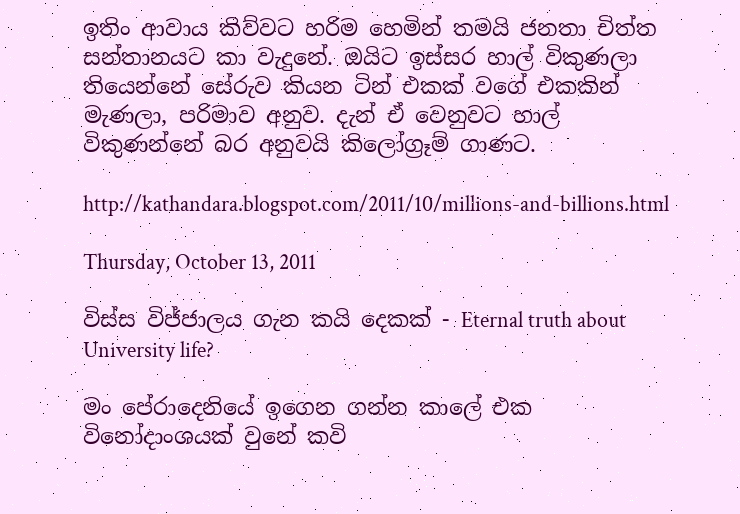ඉතිං ආවාය කිව්වට හරිම හෙමින් තමයි ජනතා චිත්ත සන්තානයට කා වැදුනේ. ඔයිට ඉස්සර හාල් විකුණලා තියෙන්නේ සේරුව කියන ටින් එකක් වගේ එකකින් මැණලා, පරිමාව අනුව. දැන් ඒ වෙනුවට හාල් විකුණන්නේ බර අනුවයි කිලෝග්‍රෑම් ගාණට.

http://kathandara.blogspot.com/2011/10/millions-and-billions.html

Thursday, October 13, 2011

විස්ස විජ්ජාලය ගැන කයි දෙකක් - Eternal truth about University life?

මං පේරාදෙනියේ ඉගෙන ගන්න කාලේ එක විනෝදාංශයක් වුනේ කවි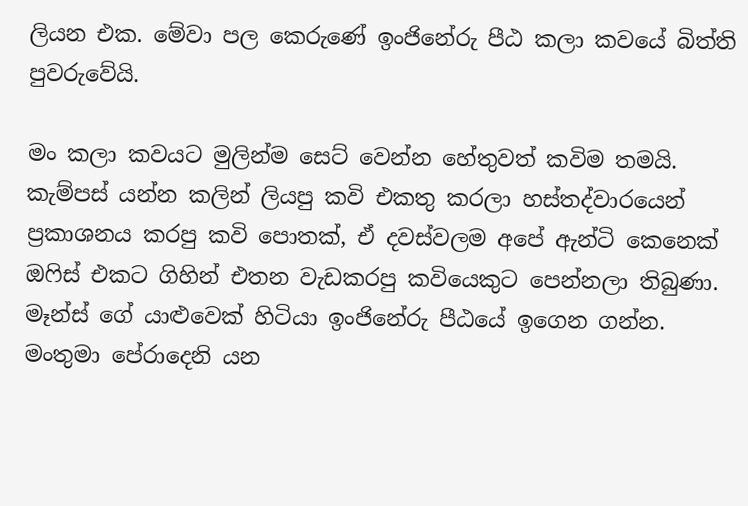ලියන එක. මේවා පල කෙරුණේ ඉංජිනේරු පීඨ කලා කවයේ බිත්ති පුවරුවේයි.

මං කලා කවයට මුලින්ම සෙට් වෙන්න හේතුවත් කවිම තමයි. කැම්පස් යන්න කලින් ලියපු කවි එකතු කරලා හස්තද්වාරයෙන් ප්‍රකාශනය කරපු කවි පොතක්, ඒ දවස්වලම අපේ ඇන්ටි කෙනෙක් ඔෆිස් එකට ගිහින් එතන වැඩකරපු කවියෙකුට පෙන්නලා තිබුණා. මෑන්ස් ගේ යාළුවෙක් හිටියා ඉංජිනේරු පීඨයේ ඉගෙන ගන්න. මංතුමා පේරාදෙනි යන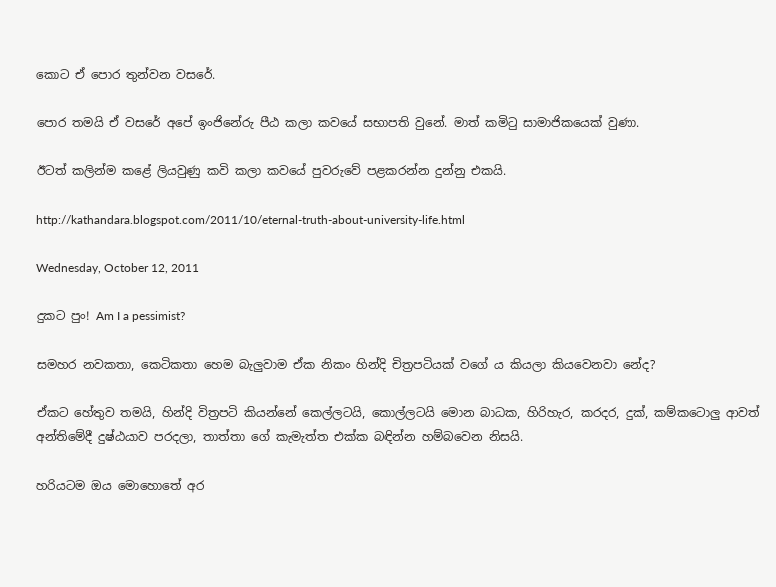කොට ඒ පොර තුන්වන වසරේ.

පොර තමයි ඒ වසරේ අපේ ඉංජිනේරු පීඨ කලා කවයේ සභාපති වුනේ. මාත් කමිටු සාමාජිකයෙක් වුණා.

ඊටත් කලින්ම කළේ ලියවුණු කවි කලා කවයේ පුවරුවේ පළකරන්න දුන්නු එකයි.

http://kathandara.blogspot.com/2011/10/eternal-truth-about-university-life.html

Wednesday, October 12, 2011

දුකට පුං! Am I a pessimist?

සමහර නවකතා, කෙටිකතා හෙම බැලුවාම ඒක නිකං හින්දි චිත්‍රපටියක් වගේ ය කියලා කියවෙනවා නේද?

ඒකට හේතුව තමයි, හින්දි විත්‍රපටි කියන්නේ කෙල්ලටයි, කොල්ලටයි මොන බාධක, හිරිහැර, කරදර, දුක්, කම්කටොලු ආවත් අන්තිමේදී දුෂ්ඨයාව පරදලා, තාත්තා ගේ කැමැත්ත එක්ක බඳින්න හම්බවෙන නිසයි.

හරියටම ඔය මොහොතේ අර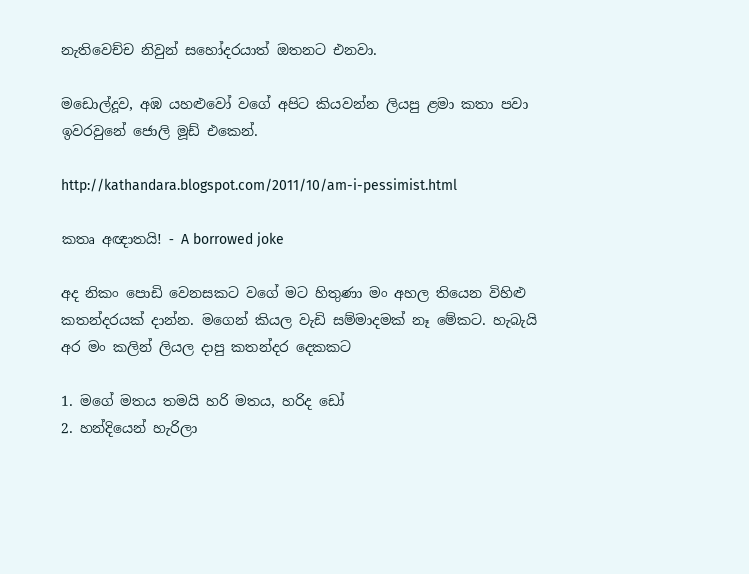නැතිවෙච්ච නිවුන් සහෝදරයාත් ඔතනට එනවා.

මඩොල්දූව, අඹ යහළුවෝ වගේ අපිට කියවන්න ලියපු ළමා කතා පවා ඉවරවුනේ ජොලි මූඩ් එකෙන්.

http://kathandara.blogspot.com/2011/10/am-i-pessimist.html

කතෘ අඥාතයි! - A borrowed joke

අද නිකං පොඩි වෙනසකට වගේ මට හිතුණා මං අහල තියෙන විහිළු කතන්දරයක් දාන්න. මගෙන් කියල වැඩි සම්මාදමක් නෑ මේකට. හැබැයි අර මං කලින් ලියල දාපු කතන්දර දෙකකට

1. මගේ මතය තමයි හරි මතය, හරිද ඩෝ
2. හන්දියෙන් හැරිලා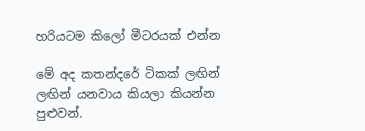හරියටම කිලෝ මීටරයක් එන්න

මේ අද කතන්දරේ ටිකක් ලඟින් ලඟින් යනවාය කියලා කියන්න පුළුවන්.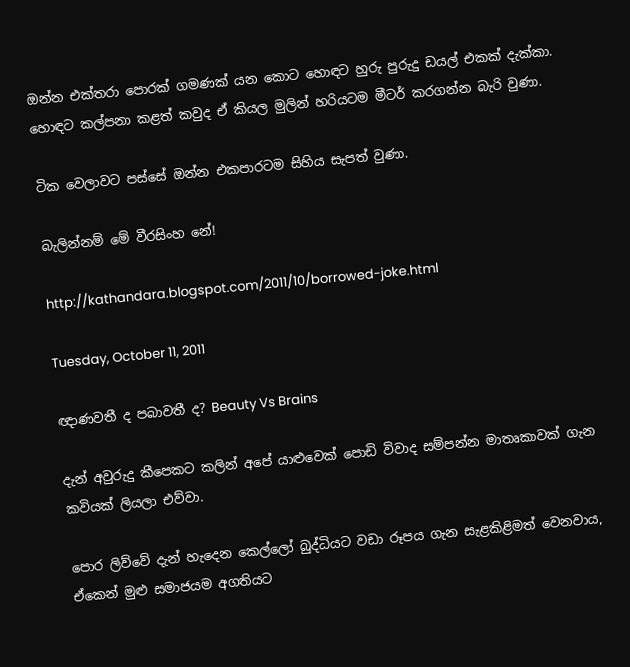ඔන්න එක්තරා පොරක් ගමණක් යන කොට හොඳට හුරු පුරුදු ඩයල් එකක් දැක්කා. හොඳට කල්පනා කළත් කවුද ඒ කියල මුලින් හරියටම මීටර් කරගන්න බැරි වුණා.

ටික වෙලාවට පස්සේ ඔන්න එකපාරටම සිහිය සැපත් වුණා.

බැලින්නම් මේ වීරසිංහ නේ!

http://kathandara.blogspot.com/2011/10/borrowed-joke.html

Tuesday, October 11, 2011

ඥාණවතී ද පබාවතී ද? Beauty Vs Brains

දැන් අවුරුදු කීපෙකට කලින් අපේ යාළුවෙක් පොඩි විවාද සම්පන්න මාතෘකාවක් ගැන කවියක් ලියලා එව්වා.

පොර ලිව්වේ දැන් හැදෙන කෙල්ලෝ බුද්ධියට වඩා රූපය ගැන සැළකිළිමත් වෙනවාය, ඒකෙන් මුළු සමාජයම අගතියට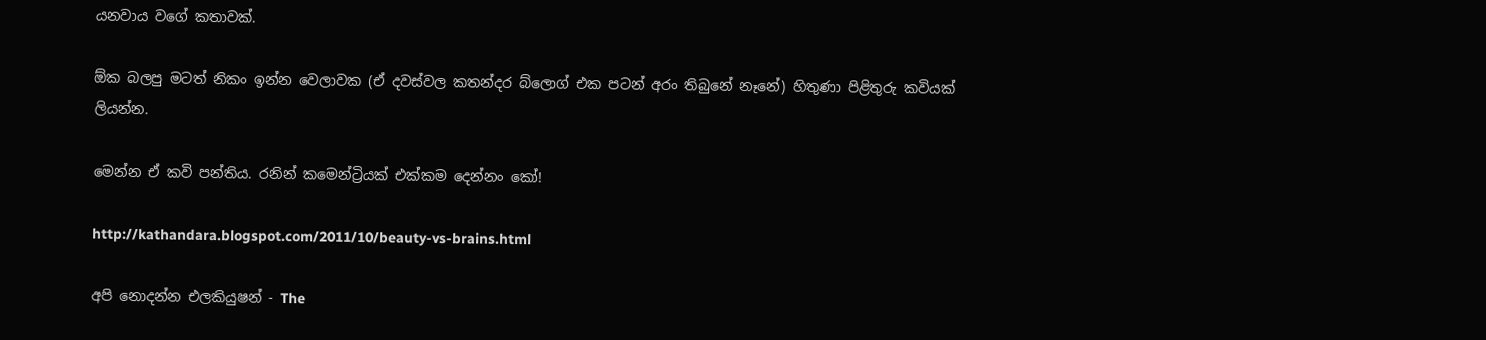යනවාය වගේ කතාවක්.

ඕක බලපු මටත් නිකං ඉන්න වෙලාවක (ඒ දවස්වල කතන්දර බ්ලොග් එක පටන් අරං තිබුනේ නෑනේ) හිතුණා පිළිතුරු කවියක් ලියන්න.

මෙන්න ඒ කවි පන්තිය. රනින් කමෙන්ට්‍රියක් එක්කම දෙන්නං කෝ!

http://kathandara.blogspot.com/2011/10/beauty-vs-brains.html

අපි නොදන්න එලකියුෂන් - The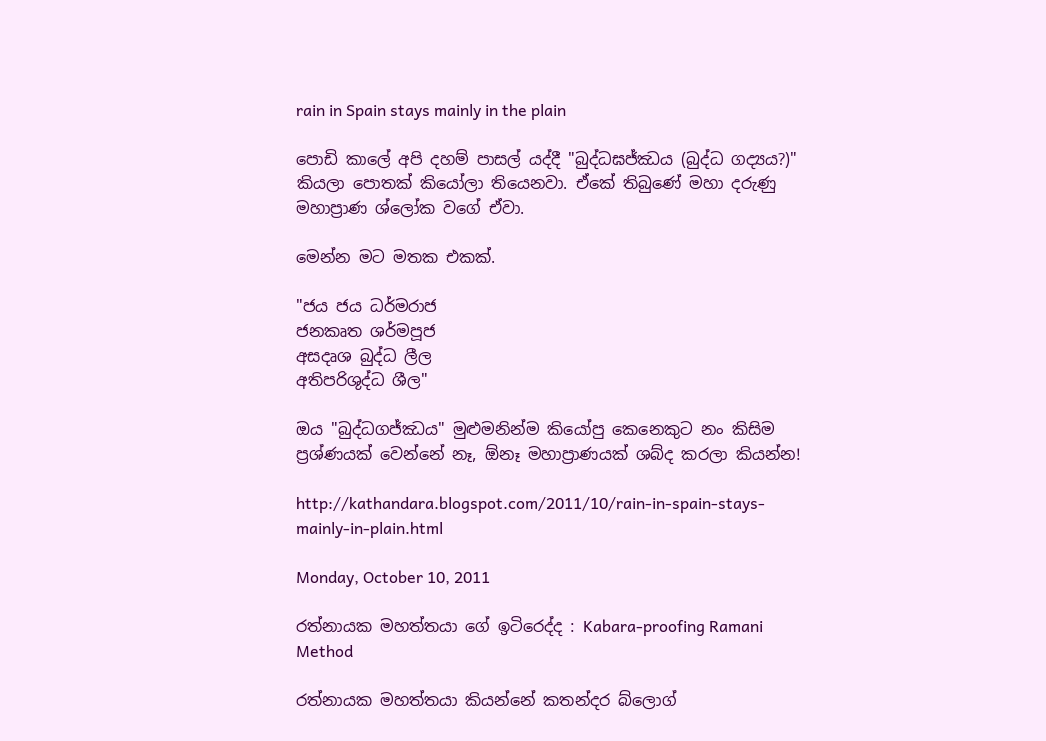rain in Spain stays mainly in the plain

පොඩි කාලේ අපි දහම් පාසල් යද්දී "බුද්ධඝජ්ඣය (බුද්ධ ගද්‍යය?)" කියලා පොතක් කියෝලා තියෙනවා. ඒකේ තිබුණේ මහා දරුණු මහාප්‍රාණ ශ්ලෝක වගේ ඒවා.

මෙන්න මට මතක එකක්.

"ජය ජය ධර්මරාජ
ජනකෘත ශර්මපූජ
අසදෘශ බුද්ධ ලීල
අතිපරිශුද්ධ ශීල"

ඔය "බුද්ධගජ්ඣය" මුළුමනින්ම කියෝපු කෙනෙකුට නං කිසිම ප්‍රශ්ණයක් වෙන්නේ නෑ, ඕනෑ මහාප්‍රාණයක් ශබ්ද කරලා කියන්න!

http://kathandara.blogspot.com/2011/10/rain-in-spain-stays-mainly-in-plain.html

Monday, October 10, 2011

රත්නායක මහත්තයා ගේ ඉටිරෙද්ද : Kabara-proofing Ramani Method

රත්නායක මහත්තයා කියන්නේ කතන්දර බ්ලොග්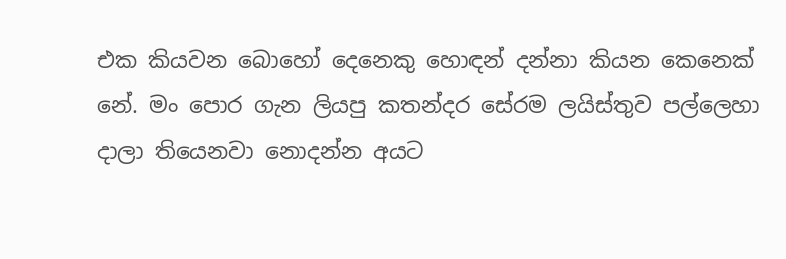එක කියවන බොහෝ දෙනෙකු හොඳන් දන්නා කියන කෙනෙක් නේ. මං පොර ගැන ලියපු කතන්දර සේරම ලයිස්තුව පල්ලෙහා දාලා තියෙනවා නොදන්න අයට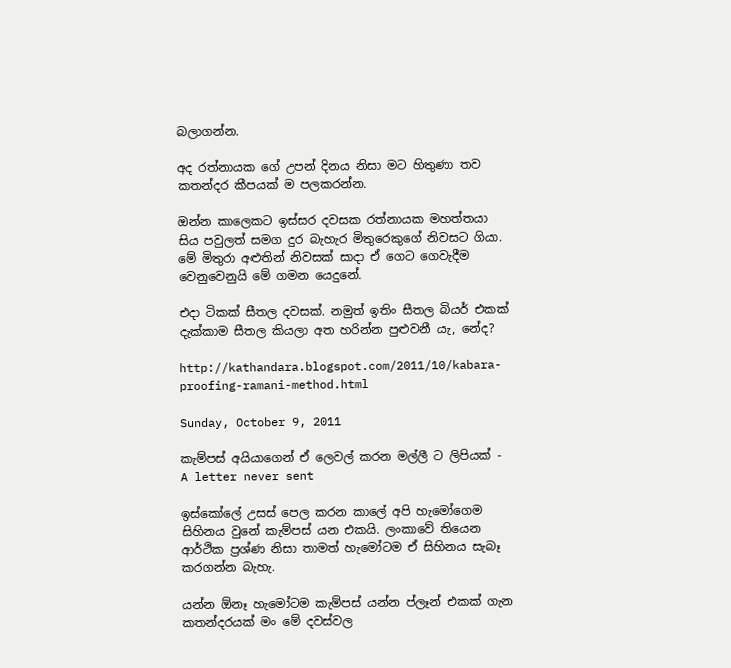බලාගන්න.

අද රත්නායක ගේ උපන් දිනය නිසා මට හිතුණා තව කතන්දර කීපයක් ම පලකරන්න.

ඔන්න කාලෙකට ඉස්සර දවසක රත්නායක මහත්තයා සිය පවුලත් සමග දුර බැහැර මිතුරෙකුගේ නිවසට ගියා. මේ මිතුරා අළුතින් නිවසක් සාදා ඒ ගෙට ගෙවැදීම වෙනුවෙනුයි මේ ගමන යෙදුනේ.

එදා ටිකක් සීතල දවසක්. නමුත් ඉතිං සීතල බියර් එකක් දැක්කාම සීතල කියලා අත හරින්න පුළුවනී යැ, නේද?

http://kathandara.blogspot.com/2011/10/kabara-proofing-ramani-method.html

Sunday, October 9, 2011

කැම්පස් අයියාගෙන් ඒ ලෙවල් කරන මල්ලී ට ලිපියක් - A letter never sent

ඉස්කෝලේ උසස් පෙල කරන කාලේ අපි හැමෝගෙම සිහිනය වුනේ කැම්පස් යන එකයි. ලංකාවේ තියෙන ආර්ථික ප්‍රශ්ණ නිසා තාමත් හැමෝටම ඒ සිහිනය සැබෑ කරගන්න බැහැ.

යන්න ඕනෑ හැමෝටම කැම්පස් යන්න ප්ලෑන් එකක් ගැන කතන්දරයක් මං මේ දවස්වල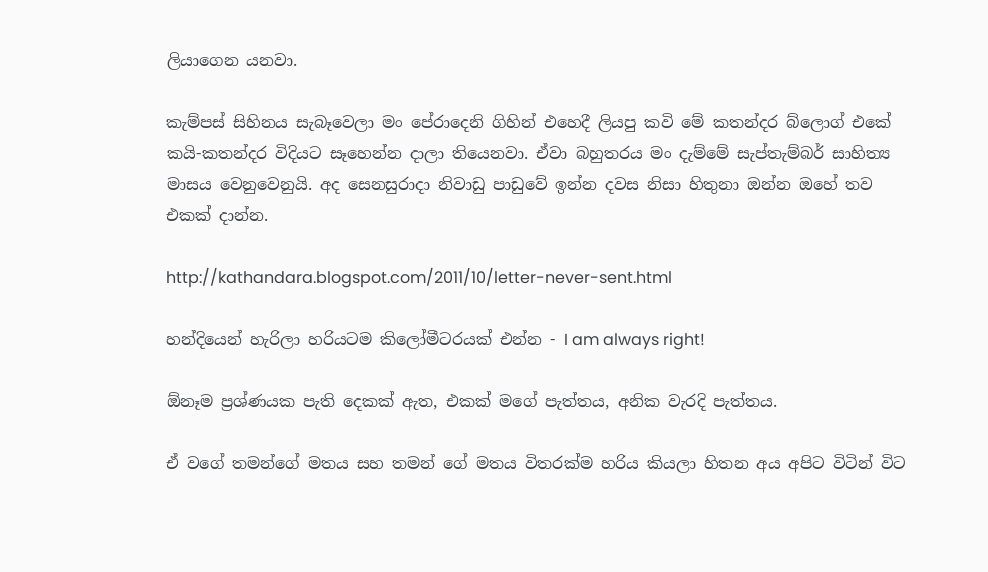ලියාගෙන යනවා.

කැම්පස් සිහිනය සැබෑවෙලා මං පේරාදෙනි ගිහින් එහෙදී ලියපු කවි මේ කතන්දර බ්ලොග් එකේ කයි-කතන්දර විදියට සෑහෙන්න දාලා තියෙනවා. ඒවා බහුතරය මං දැම්මේ සැප්තැම්බර් සාහිත්‍ය මාසය වෙනුවෙනුයි. අද සෙනසුරාදා නිවාඩු පාඩුවේ ඉන්න දවස නිසා හිතුනා ඔන්න ඔහේ තව එකක් දාන්න.

http://kathandara.blogspot.com/2011/10/letter-never-sent.html

හන්දියෙන් හැරිලා හරියටම කිලෝමීටරයක් එන්න - I am always right!

ඕනෑම ප්‍රශ්ණයක පැති දෙකක් ඇත, එකක් මගේ පැත්තය, අනික වැරදි පැත්තය.

ඒ වගේ තමන්ගේ මතය සහ තමන් ගේ මතය විතරක්ම හරිය කියලා හිතන අය අපිට විටින් විට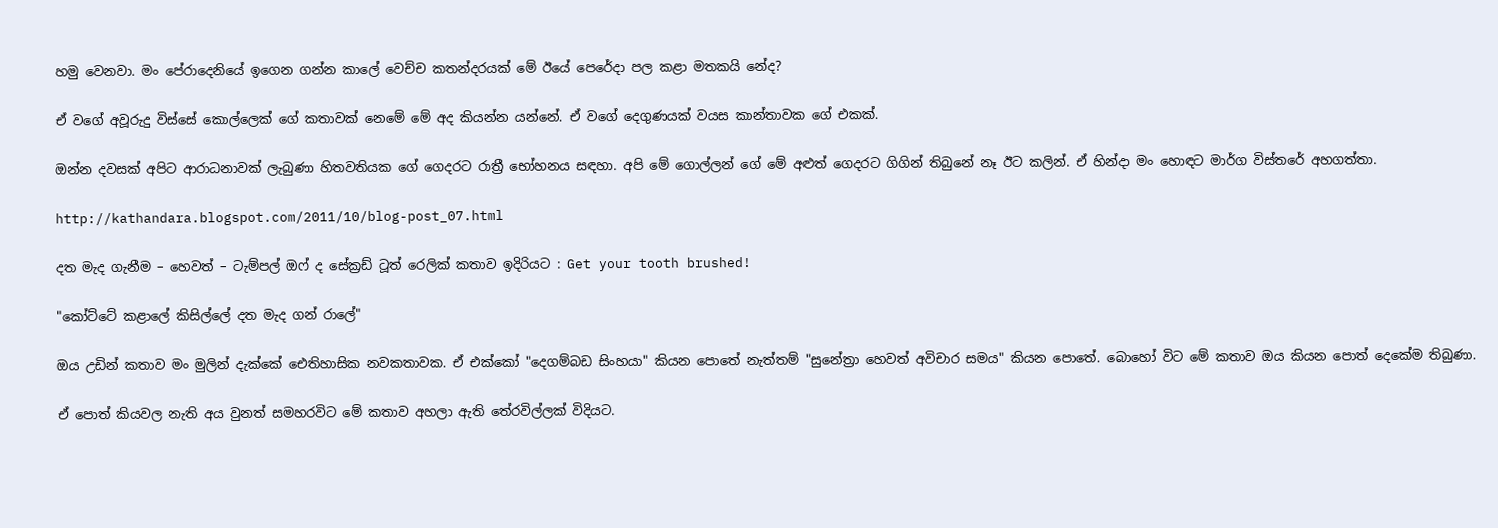හමු වෙනවා. මං පේරාදෙනියේ ඉගෙන ගන්න කාලේ වෙච්ච කතන්දරයක් මේ ඊයේ පෙරේදා පල කළා මතකයි නේද?

ඒ වගේ අවූරුදු විස්සේ කොල්ලෙක් ගේ කතාවක් නෙමේ මේ අද කියන්න යන්නේ. ඒ වගේ දෙගුණයක් වයස කාන්තාවක ගේ එකක්.

ඔන්න දවසක් අපිට ආරාධනාවක් ලැබුණා හිතවතියක ගේ ගෙදරට රාත්‍රී භෝහනය සඳහා. අපි මේ ගොල්ලන් ගේ මේ අළුත් ගෙදරට ගිගින් තිබුනේ නෑ ඊට කලින්. ඒ හින්දා මං හොඳට මාර්ග විස්තරේ අහගත්තා.

http://kathandara.blogspot.com/2011/10/blog-post_07.html

දත මැද ගැනීම – හෙවත් – ටැම්පල් ඔෆ් ද සේක්‍රඩ් ටූත් රෙලික් කතාව ඉදිරියට : Get your tooth brushed!

"කෝට්ටේ කළාලේ කිසිල්ලේ දත මැද ගන් රාලේ"

ඔය උඩින් කතාව මං මුලින් දැක්කේ ඓතිහාසික නවකතාවක. ඒ එක්කෝ "දෙගම්බඩ සිංහයා" කියන පොතේ නැත්තම් "සුනේත්‍රා හෙවත් අවිචාර සමය" කියන පොතේ. බොහෝ විට මේ කතාව ඔය කියන පොත් දෙකේම තිබුණා.

ඒ පොත් කියවල නැති අය වුනත් සමහරවිට මේ කතාව අහලා ඇති තේරවිල්ලක් විදියට.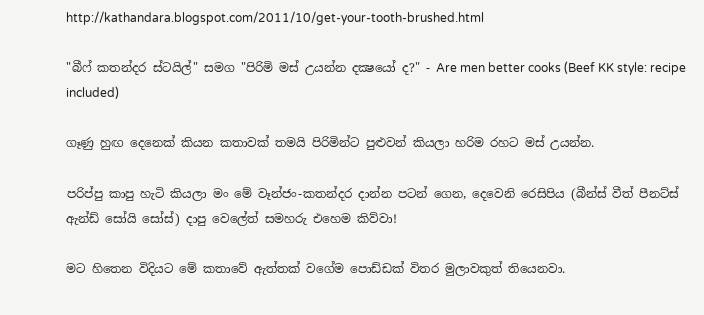http://kathandara.blogspot.com/2011/10/get-your-tooth-brushed.html

"බීෆ් කතන්දර ස්ටයිල්" සමග "පිරිමි මස් උයන්න දක්‍ෂයෝ ද?" - Are men better cooks (Beef KK style: recipe included)

ගෑණු හුඟ දෙනෙක් කියන කතාවක් තමයි පිරිමින්ට පුළුවන් කියලා හරිම රහට මස් උයන්න.

පරිප්පු කාපු හැටි කියලා මං මේ වෑන්ජං-කතන්දර දාන්න පටන් ගෙන, දෙවෙනි රෙසිපිය (බීන්ස් වීත් පීනට්ස් ඇන්ඩ් සෝයි සෝස්) දාපු වෙලේත් සමහරු එහෙම කිව්වා!

මට හිතෙන විදියට මේ කතාවේ ඇත්තක් වගේම පොඩ්ඩක් විතර මුලාවකුත් තියෙනවා.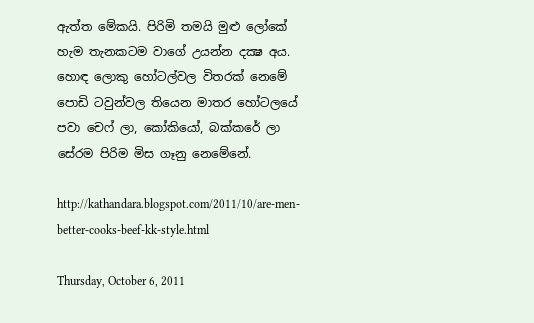ඇත්ත මේකයි. පිරිමි තමයි මුළු ලෝකේ හැම තැනකටම වාගේ උයන්න දක්‍ෂ අය. හොඳ ලොකු හෝටල්වල විතරක් නෙමේ පොඩි ටවුන්වල තියෙන මාතර හෝටලයේ පවා චෙෆ් ලා, කෝකියෝ, බක්කරේ ලා සේරම පිරිම මිස ගෑනු නෙමේනේ.

http://kathandara.blogspot.com/2011/10/are-men-better-cooks-beef-kk-style.html

Thursday, October 6, 2011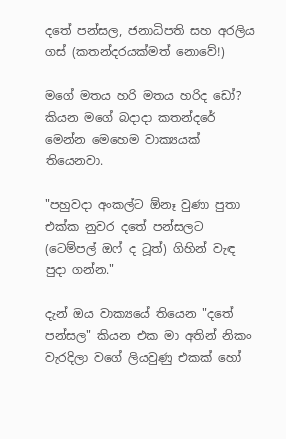දතේ පන්සල, ජනාධිපති සහ අරලිය ගස් (කතන්දරයක්මත් නොවේ!)

මගේ මතය හරි මතය හරිද ඩෝ? කියන මගේ බදාදා කතන්දරේ මෙන්න මෙහෙම වාක්‍යයක් තියෙනවා.

"පහුවදා අංකල්ට ඕනෑ වුණා පුතා එක්ක නුවර දතේ පන්සලට (ටෙම්පල් ඔෆ් ද ටූත්) ගිහින් වැඳ පුදා ගන්න."

දැන් ඔය වාක්‍යයේ තියෙන "දතේ පන්සල" කියන එක මා අතින් නිකං වැරදිලා වගේ ලියවුණු එකක් හෝ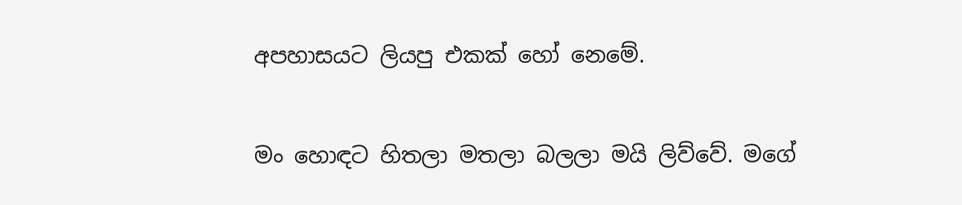අපහාසයට ලියපු එකක් හෝ නෙමේ.

මං හොඳට හිතලා මතලා බලලා මයි ලිව්වේ. මගේ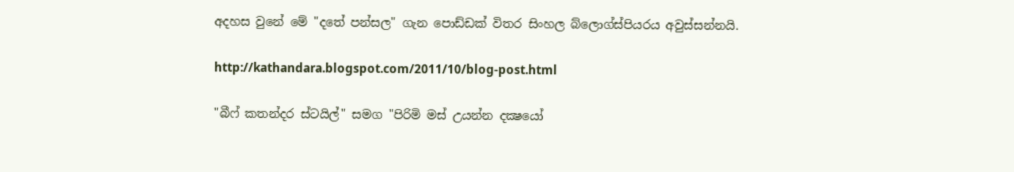අදහස වුනේ මේ "දතේ පන්සල" ගැන පොඩ්ඩක් විතර සිංහල බ්ලොග්ස්පියරය අවුස්සන්නයි.

http://kathandara.blogspot.com/2011/10/blog-post.html

"බීෆ් කතන්දර ස්ටයිල්" සමග "පිරිමි මස් උයන්න දක්‍ෂයෝ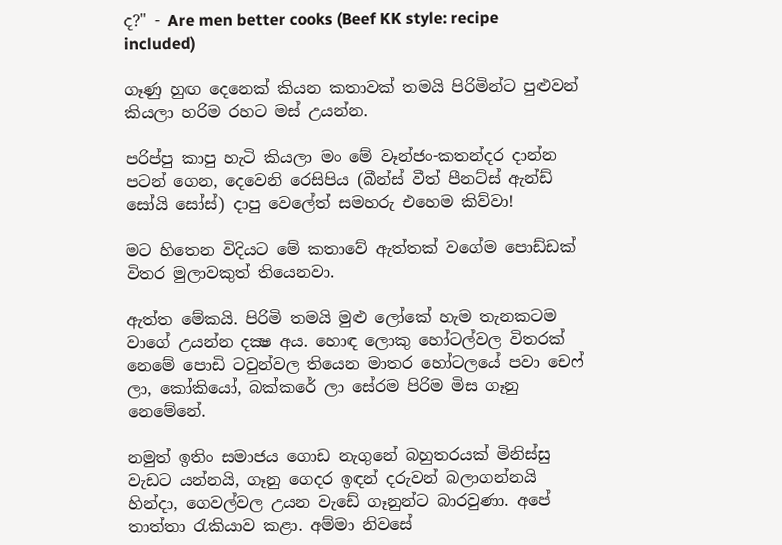ද?" - Are men better cooks (Beef KK style: recipe included)

ගෑණු හුඟ දෙනෙක් කියන කතාවක් තමයි පිරිමින්ට පුළුවන් කියලා හරිම රහට මස් උයන්න.

පරිප්පු කාපු හැටි කියලා මං මේ වෑන්ජං-කතන්දර දාන්න පටන් ගෙන, දෙවෙනි රෙසිපිය (බීන්ස් වීත් පීනට්ස් ඇන්ඩ් සෝයි සෝස්) දාපු වෙලේත් සමහරු එහෙම කිව්වා!

මට හිතෙන විදියට මේ කතාවේ ඇත්තක් වගේම පොඩ්ඩක් විතර මුලාවකුත් තියෙනවා.

ඇත්ත මේකයි. පිරිමි තමයි මුළු ලෝකේ හැම තැනකටම වාගේ උයන්න දක්‍ෂ අය. හොඳ ලොකු හෝටල්වල විතරක් නෙමේ පොඩි ටවුන්වල තියෙන මාතර හෝටලයේ පවා චෙෆ් ලා, කෝකියෝ, බක්කරේ ලා සේරම පිරිම මිස ගෑනු නෙමේනේ.

නමුත් ඉතිං සමාජය ගොඩ නැගුනේ බහුතරයක් මිනිස්සු වැඩට යන්නයි, ගෑනු ගෙදර ඉඳන් දරුවන් බලාගන්නයි හින්දා, ගෙවල්වල උයන වැඩේ ගෑනුන්ට බාරවුණා. අපේ තාත්තා රැකියාව කළා. අම්මා නිවසේ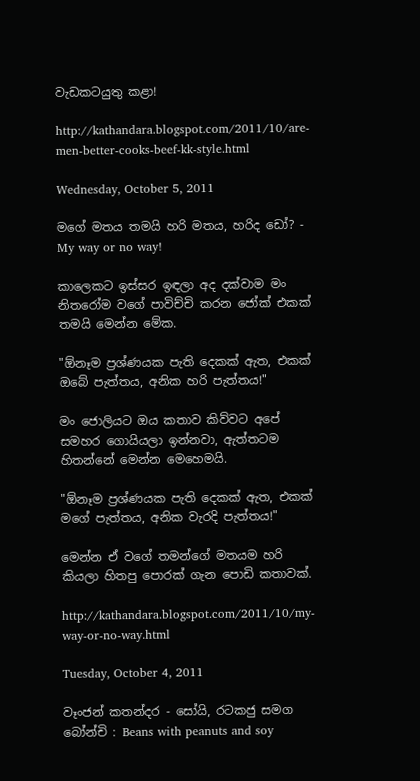වැඩකටයුතු කළා!

http://kathandara.blogspot.com/2011/10/are-men-better-cooks-beef-kk-style.html

Wednesday, October 5, 2011

මගේ මතය තමයි හරි මතය, හරිද ඩෝ? - My way or no way!

කාලෙකට ඉස්සර ඉඳලා අද දක්වාම මං නිතරෝම වගේ පාවිච්චි කරන ජෝක් එකක් තමයි මෙන්න මේක.

"ඕනෑම ප්‍රශ්ණයක පැති දෙකක් ඇත, එකක් ඔබේ පැත්තය, අනික හරි පැත්තය!"

මං ජොලියට ඔය කතාව කිව්වට අපේ සමහර ගොයියලා ඉන්නවා, ඇත්තටම හිතන්නේ මෙන්න මෙහෙමයි.

"ඕනෑම ප්‍රශ්ණයක පැති දෙකක් ඇත, එකක් මගේ පැත්තය, අනික වැරදි පැත්තය!"

මෙන්න ඒ වගේ තමන්ගේ මතයම හරි කියලා හිතපු පොරක් ගැන පොඩි කතාවක්.

http://kathandara.blogspot.com/2011/10/my-way-or-no-way.html

Tuesday, October 4, 2011

වෑංජන් කතන්දර - සෝයි, රටකජු සමග බෝන්චි : Beans with peanuts and soy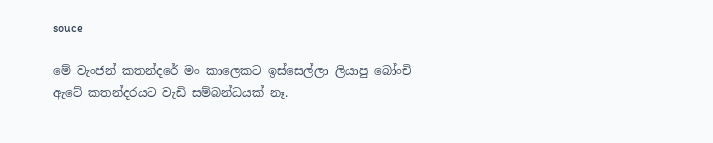souce

මේ වැංජන් කතන්දරේ මං කාලෙකට ඉස්සෙල්ලා ලියාපු බෝංචි ඇටේ කතන්දරයට වැඩි සම්බන්ධයක් නෑ.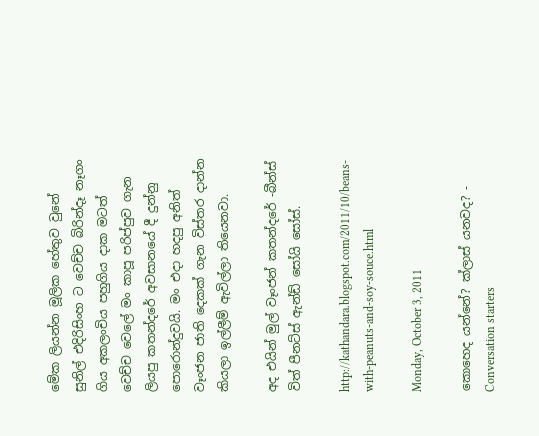මේක ලියන්න මූලික හේතුව වුනේ සුනිල් එදිරිසිංහ ට වෙච්ච බිරින්දෑ නෑගං ගිය අකලංචිය පහුගිය දාක මටත් වෙච්ච වෙලේ මං කාපූ පරිප්පුව ගැන ලියපු කතන්දරේ අවසානයේ දී දුන්නු පොරොන්දුවයි. මං එදා හදපු අනිත් වෑංජන ජාති දෙකක් ගැන විස්තර දාන්න කියලා ඉල්ලීම් ඇවිල්ලා තියෙනවා.

අද එයින් මුල් වෑංජන් කතන්දරේ -බීන්ස් විත් පීනට්ස් ඇන්ඩ් සෝයි සෝස්.

http://kathandara.blogspot.com/2011/10/beans-with-peanuts-and-soy-souce.html

Monday, October 3, 2011

කොහෙද යන්නේ? ක්ලාස් යනවද? - Conversation starters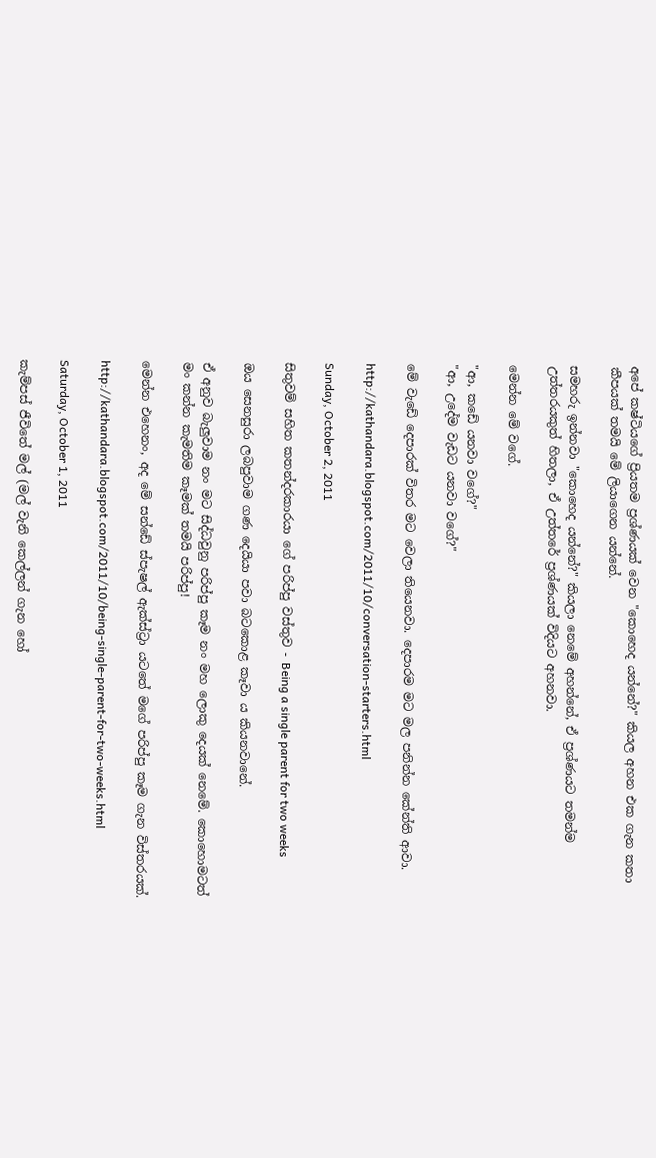අපේ කෂ්ටියගේ ප්‍රියතම ප්‍රශ්ණයක් වෙන "කොහෙද යන්නේ?" කියල අහන එක ගැන කතා කීපයක් තමයි මේ ලියාගෙන යන්නේ.

සමහරු ඉන්නවා "කොහෙද යන්නේ?" කියලා නෙමේ අහන්නේ, ඒ ප්‍රශ්ණයට තමන්ම උත්තරයකුත් හිතලා, ඒ උත්තරේ ප්‍රශ්ණයක් විදියට අහනවා.

මෙන්න මේ වගේ.

"ආ, කඩේ යනවා වගේ?"
"ආ, උදේම වැඩට යනවා වගේ?"

මේ වැඩේ දෙපාරක් විතර මට වෙලා තියෙනවා. දෙපාරම මට මල පනින්න කේන්ති ආවා.

http://kathandara.blogspot.com/2011/10/conversation-starters.html

Sunday, October 2, 2011

සිතුවම් සහිත කතන්දරකාරයා ගේ පරිප්පු වස්තුව - Being a single parent for two weeks

ඔය සෙනසුරා ලබපුවාම ගණ දෙයියා පවා බටකොළ කෑවා ය කියනවානේ.

ඒ අනුව බැලුවාම නං මට සිද්ධවුනු පරිප්පු කෑම නං මහ ලොකු දෙයක් නෙමේ. කොහොමටත් මං කන්න කැමතිම කෑමක් තමයි පරිප්පු!

මෙන්න එහෙනං, අද මේ සන්ඩේ ස්පැෂල් ඇක්ස්ට්‍රා යටතේ මගේ පරිප්පු කෑම ගැන විස්තරයක්.

http://kathandara.blogspot.com/2011/10/being-single-parent-for-two-weeks.html

Saturday, October 1, 2011

කැම්පස් ජීවිතේ මල් (මල් වැනි කෙල්ලන් ගැන හෝ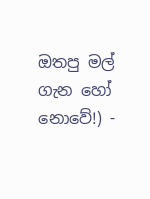ඔතපු මල් ගැන හෝ නොවේ!) -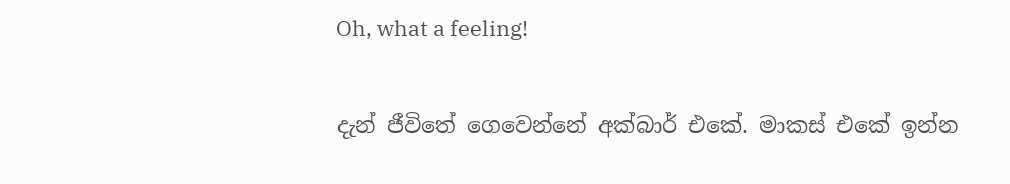Oh, what a feeling!

දැන් ජීවිතේ ගෙවෙන්නේ අක්බාර් එකේ. මාකස් එකේ ඉන්න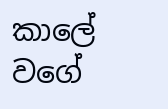කාලේ වගේ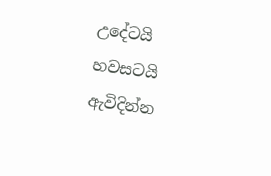උදේටයි හවසටයි ඇවිදින්න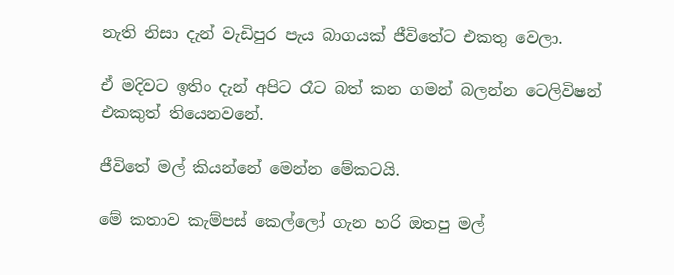නැති නිසා දැන් වැඩිපුර පැය බාගයක් ජීවිතේට එකතු වෙලා.

ඒ මදිවට ඉතිං දැන් අපිට රෑට බත් කන ගමන් බලන්න ටෙලිවිෂන් එකකුත් තියෙනවනේ.

ජීවිතේ මල් කියන්නේ මෙන්න මේකටයි.

මේ කතාව කැම්පස් කෙල්ලෝ ගැන හරි ඔතපු මල්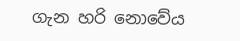ගැන හරි නොවේය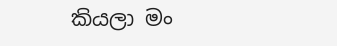කියලා මං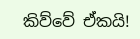කිව්වේ ඒකයි!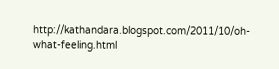http://kathandara.blogspot.com/2011/10/oh-what-feeling.html